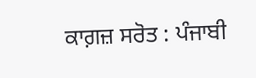ਕਾਗ਼ਜ਼ ਸਰੋਤ : ਪੰਜਾਬੀ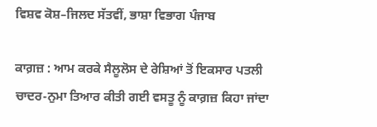ਵਿਸ਼ਵ ਕੋਸ਼–ਜਿਲਦ ਸੱਤਵੀਂ, ਭਾਸ਼ਾ ਵਿਭਾਗ ਪੰਜਾਬ

ਕਾਗ਼ਜ਼ : ਆਮ ਕਰਕੇ ਸੈਲੂਲੋਸ ਦੇ ਰੇਸ਼ਿਆਂ ਤੋਂ ਇਕਸਾਰ ਪਤਲੀ ਚਾਦਰ-ਨੁਮਾ ਤਿਆਰ ਕੀਤੀ ਗਈ ਵਸਤੂ ਨੂੰ ਕਾਗ਼ਜ਼ ਕਿਹਾ ਜਾਂਦਾ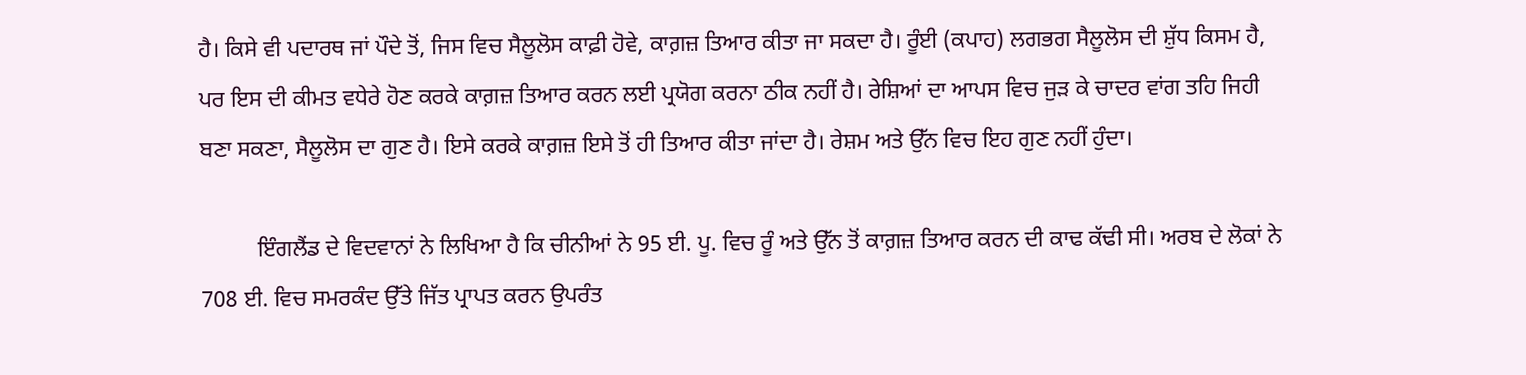ਹੈ। ਕਿਸੇ ਵੀ ਪਦਾਰਥ ਜਾਂ ਪੌਦੇ ਤੋਂ, ਜਿਸ ਵਿਚ ਸੈਲੂਲੋਸ ਕਾਫ਼ੀ ਹੋਵੇ, ਕਾਗ਼ਜ਼ ਤਿਆਰ ਕੀਤਾ ਜਾ ਸਕਦਾ ਹੈ। ਰੂੰਈ (ਕਪਾਹ) ਲਗਭਗ ਸੈਲੂਲੋਸ ਦੀ ਸ਼ੁੱਧ ਕਿਸਮ ਹੈ, ਪਰ ਇਸ ਦੀ ਕੀਮਤ ਵਧੇਰੇ ਹੋਣ ਕਰਕੇ ਕਾਗ਼ਜ਼ ਤਿਆਰ ਕਰਨ ਲਈ ਪ੍ਰਯੋਗ ਕਰਨਾ ਠੀਕ ਨਹੀਂ ਹੈ। ਰੇਸ਼ਿਆਂ ਦਾ ਆਪਸ ਵਿਚ ਜੁੜ ਕੇ ਚਾਦਰ ਵਾਂਗ ਤਹਿ ਜਿਹੀ ਬਣਾ ਸਕਣਾ, ਸੈਲੂਲੋਸ ਦਾ ਗੁਣ ਹੈ। ਇਸੇ ਕਰਕੇ ਕਾਗ਼ਜ਼ ਇਸੇ ਤੋਂ ਹੀ ਤਿਆਰ ਕੀਤਾ ਜਾਂਦਾ ਹੈ। ਰੇਸ਼ਮ ਅਤੇ ਉੱਨ ਵਿਚ ਇਹ ਗੁਣ ਨਹੀਂ ਹੁੰਦਾ।

          ਇੰਗਲੈਂਡ ਦੇ ਵਿਦਵਾਨਾਂ ਨੇ ਲਿਖਿਆ ਹੈ ਕਿ ਚੀਨੀਆਂ ਨੇ 95 ਈ. ਪੂ. ਵਿਚ ਰੂੰ ਅਤੇ ਉੱਨ ਤੋਂ ਕਾਗ਼ਜ਼ ਤਿਆਰ ਕਰਨ ਦੀ ਕਾਢ ਕੱਢੀ ਸੀ। ਅਰਬ ਦੇ ਲੋਕਾਂ ਨੇ 708 ਈ. ਵਿਚ ਸਮਰਕੰਦ ਉੱਤੇ ਜਿੱਤ ਪ੍ਰਾਪਤ ਕਰਨ ਉਪਰੰਤ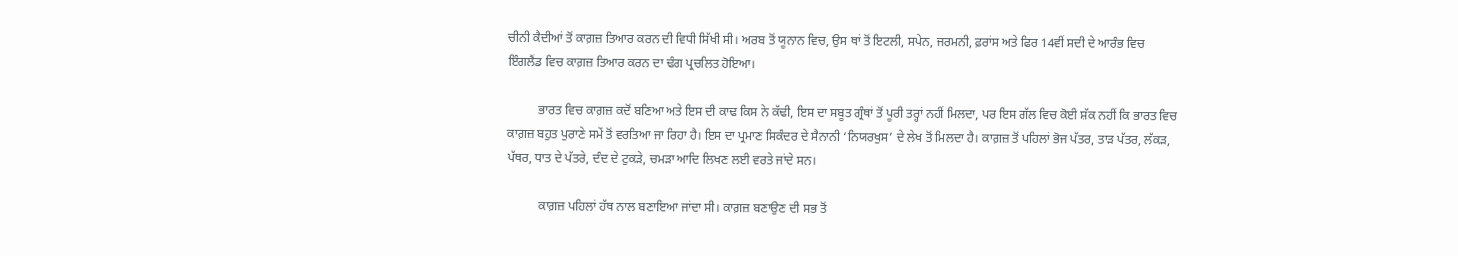ਚੀਨੀ ਕੈਦੀਆਂ ਤੋਂ ਕਾਗ਼ਜ਼ ਤਿਆਰ ਕਰਨ ਦੀ ਵਿਧੀ ਸਿੱਖੀ ਸੀ। ਅਰਬ ਤੋਂ ਯੂਨਾਨ ਵਿਚ, ਉਸ ਥਾਂ ਤੋਂ ਇਟਲੀ, ਸਪੇਨ, ਜਰਮਨੀ, ਫ਼ਰਾਂਸ ਅਤੇ ਫਿਰ 14ਵੀਂ ਸਦੀ ਦੇ ਆਰੰਭ ਵਿਚ ਇੰਗਲੈਂਡ ਵਿਚ ਕਾਗ਼ਜ਼ ਤਿਆਰ ਕਰਨ ਦਾ ਢੰਗ ਪ੍ਰਚਲਿਤ ਹੋਇਆ।

          ਭਾਰਤ ਵਿਚ ਕਾਗ਼ਜ਼ ਕਦੋਂ ਬਣਿਆ ਅਤੇ ਇਸ ਦੀ ਕਾਢ ਕਿਸ ਨੇ ਕੱਢੀ, ਇਸ ਦਾ ਸਬੂਤ ਗ੍ਰੰਥਾਂ ਤੋਂ ਪੂਰੀ ਤਰ੍ਹਾਂ ਨਹੀਂ ਮਿਲਦਾ, ਪਰ ਇਸ ਗੱਲ ਵਿਚ ਕੋਈ ਸ਼ੱਕ ਨਹੀਂ ਕਿ ਭਾਰਤ ਵਿਚ ਕਾਗ਼ਜ਼ ਬਹੁਤ ਪੁਰਾਣੇ ਸਮੇਂ ਤੋਂ ਵਰਤਿਆ ਜਾ ਰਿਹਾ ਹੈ। ਇਸ ਦਾ ਪ੍ਰਮਾਣ ਸਿਕੰਦਰ ਦੇ ਸੈਨਾਨੀ ‘ਨਿਯਰਖੁਸ’ ਦੇ ਲੇਖ ਤੋਂ ਮਿਲਦਾ ਹੈ। ਕਾਗ਼ਜ਼ ਤੋਂ ਪਹਿਲਾਂ ਭੋਜ ਪੱਤਰ, ਤਾੜ ਪੱਤਰ, ਲੱਕੜ, ਪੱਥਰ, ਧਾਤ ਦੇ ਪੱਤਰੇ, ਦੰਦ ਦੇ ਟੁਕੜੇ, ਚਮੜਾ ਆਦਿ ਲਿਖਣ ਲਈ ਵਰਤੇ ਜਾਂਦੇ ਸਨ।

          ਕਾਗ਼ਜ਼ ਪਹਿਲਾਂ ਹੱਥ ਨਾਲ ਬਣਾਇਆ ਜਾਂਦਾ ਸੀ। ਕਾਗ਼ਜ਼ ਬਣਾਉਣ ਦੀ ਸਭ ਤੋਂ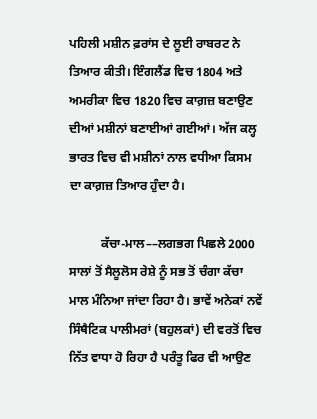ਪਹਿਲੀ ਮਸ਼ੀਨ ਫ਼ਰਾਂਸ ਦੇ ਲੂਈ ਰਾਬਰਟ ਨੇ ਤਿਆਰ ਕੀਤੀ। ਇੰਗਲੈਂਡ ਵਿਚ 1804 ਅਤੇ ਅਮਰੀਕਾ ਵਿਚ 1820 ਵਿਚ ਕਾਗ਼ਜ਼ ਬਣਾਉਣ ਦੀਆਂ ਮਸ਼ੀਨਾਂ ਬਣਾਈਆਂ ਗਈਆਂ। ਅੱਜ ਕਲ੍ਹ ਭਾਰਤ ਵਿਚ ਵੀ ਮਸ਼ੀਨਾਂ ਨਾਲ ਵਧੀਆ ਕਿਸਮ ਦਾ ਕਾਗ਼ਜ਼ ਤਿਆਰ ਹੁੰਦਾ ਹੈ।

          ਕੱਚਾ-ਮਾਲ––ਲਗਭਗ ਪਿਛਲੇ 2000 ਸਾਲਾਂ ਤੋਂ ਸੈਲੂਲੋਸ ਰੇਸ਼ੇ ਨੂੰ ਸਭ ਤੋਂ ਚੰਗਾ ਕੱਚਾ ਮਾਲ ਮੰਨਿਆ ਜਾਂਦਾ ਰਿਹਾ ਹੈ। ਭਾਵੇਂ ਅਨੇਕਾਂ ਨਵੇਂ ਸਿੰਥੈਟਿਕ ਪਾਲੀਮਰਾਂ (ਬਹੁਲਕਾਂ) ਦੀ ਵਰਤੋਂ ਵਿਚ ਨਿੱਤ ਵਾਧਾ ਹੋ ਰਿਹਾ ਹੈ ਪਰੰਤੂ ਫਿਰ ਵੀ ਆਉਣ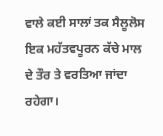ਵਾਲੇ ਕਈ ਸਾਲਾਂ ਤਕ ਸੈਲੂਲੋਸ ਇਕ ਮਹੱਤਵਪੂਰਨ ਕੱਚੇ ਮਾਲ ਦੇ ਤੌਰ ਤੇ ਵਰਤਿਆ ਜਾਂਦਾ ਰਹੇਗਾ।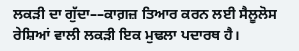ਲਕੜੀ ਦਾ ਗੁੱਦਾ––ਕਾਗ਼ਜ਼ ਤਿਆਰ ਕਰਨ ਲਈ ਸੈਲੂਲੋਸ ਰੇਸ਼ਿਆਂ ਵਾਲੀ ਲਕੜੀ ਇਕ ਮੁਢਲਾ ਪਦਾਰਥ ਹੈ।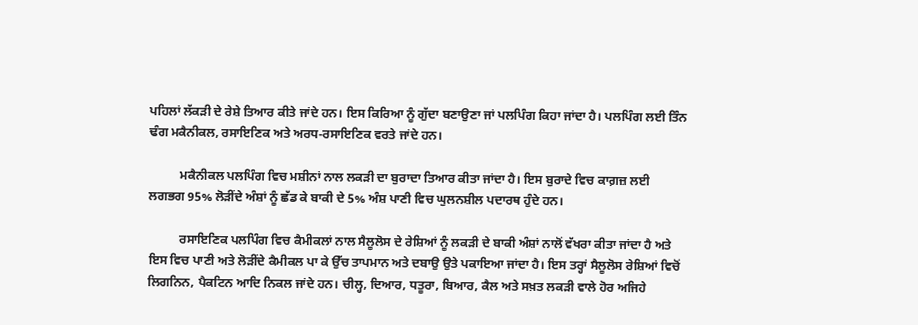ਪਹਿਲਾਂ ਲੱਕੜੀ ਦੇ ਰੇਸ਼ੇ ਤਿਆਰ ਕੀਤੇ ਜਾਂਦੇ ਹਨ। ਇਸ ਕਿਰਿਆ ਨੂੰ ਗੁੱਦਾ ਬਣਾਉਣਾ ਜਾਂ ਪਲਪਿੰਗ ਕਿਹਾ ਜਾਂਦਾ ਹੈ। ਪਲਪਿੰਗ ਲਈ ਤਿੰਨ ਢੰਗ ਮਕੈਨੀਕਲ, ਰਸਾਇਣਿਕ ਅਤੇ ਅਰਧ-ਰਸਾਇਣਿਕ ਵਰਤੇ ਜਾਂਦੇ ਹਨ।

          ਮਕੈਨੀਕਲ ਪਲਪਿੰਗ ਵਿਚ ਮਸ਼ੀਨਾਂ ਨਾਲ ਲਕੜੀ ਦਾ ਬੁਰਾਦਾ ਤਿਆਰ ਕੀਤਾ ਜਾਂਦਾ ਹੈ। ਇਸ ਬੁਰਾਦੇ ਵਿਚ ਕਾਗ਼ਜ਼ ਲਈ ਲਗਭਗ 95% ਲੋੜੀਂਦੇ ਅੰਸ਼ਾਂ ਨੂੰ ਛੱਡ ਕੇ ਬਾਕੀ ਦੇ 5% ਅੰਸ਼ ਪਾਣੀ ਵਿਚ ਘੁਲਨਸ਼ੀਲ ਪਦਾਰਥ ਹੁੰਦੇ ਹਨ।

          ਰਸਾਇਣਿਕ ਪਲਪਿੰਗ ਵਿਚ ਕੈਮੀਕਲਾਂ ਨਾਲ ਸੈਲੂਲੋਸ ਦੇ ਰੇਸ਼ਿਆਂ ਨੂੰ ਲਕੜੀ ਦੇ ਬਾਕੀ ਅੰਸ਼ਾਂ ਨਾਲੋਂ ਵੱਖਰਾ ਕੀਤਾ ਜਾਂਦਾ ਹੈ ਅਤੇ ਇਸ ਵਿਚ ਪਾਣੀ ਅਤੇ ਲੋੜੀਂਦੇ ਕੈਮੀਕਲ ਪਾ ਕੇ ਉੱਚ ਤਾਪਮਾਨ ਅਤੇ ਦਬਾਉ ਉਤੇ ਪਕਾਇਆ ਜਾਂਦਾ ਹੈ। ਇਸ ਤਰ੍ਹਾਂ ਸੈਲੂਲੋਸ ਰੇਸ਼ਿਆਂ ਵਿਚੋਂ ਲਿਗਨਿਨ, ਪੈਕਟਿਨ ਆਦਿ ਨਿਕਲ ਜਾਂਦੇ ਹਨ। ਚੀਲ੍ਹ, ਦਿਆਰ, ਧਤੂਰਾ, ਬਿਆਰ, ਕੈਲ ਅਤੇ ਸਖ਼ਤ ਲਕੜੀ ਵਾਲੇ ਹੋਰ ਅਜਿਹੇ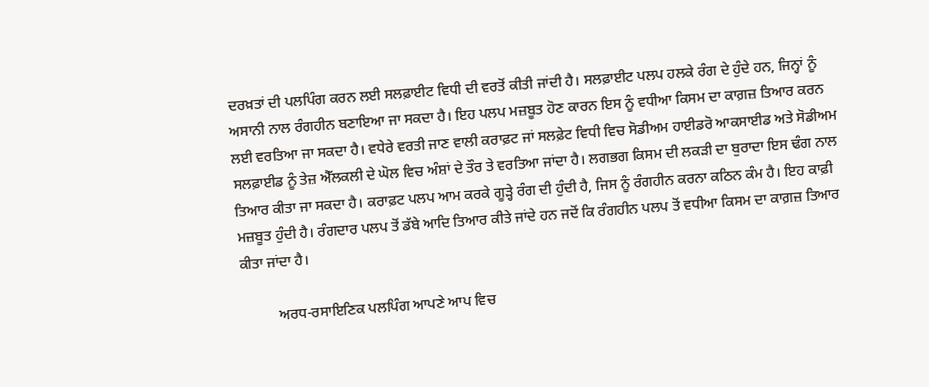ਦਰਖ਼ਤਾਂ ਦੀ ਪਲਪਿੰਗ ਕਰਨ ਲਈ ਸਲਫ਼ਾਈਟ ਵਿਧੀ ਦੀ ਵਰਤੋਂ ਕੀਤੀ ਜਾਂਦੀ ਹੈ। ਸਲਫ਼ਾਈਟ ਪਲਪ ਹਲਕੇ ਰੰਗ ਦੇ ਹੁੰਦੇ ਹਨ, ਜਿਨ੍ਹਾਂ ਨੂੰ ਅਸਾਨੀ ਨਾਲ ਰੰਗਹੀਨ ਬਣਾਇਆ ਜਾ ਸਕਦਾ ਹੈ। ਇਹ ਪਲਪ ਮਜ਼ਬੂਤ ਹੋਣ ਕਾਰਨ ਇਸ ਨੂੰ ਵਧੀਆ ਕਿਸਮ ਦਾ ਕਾਗ਼ਜ਼ ਤਿਆਰ ਕਰਨ ਲਈ ਵਰਤਿਆ ਜਾ ਸਕਦਾ ਹੈ। ਵਧੇਰੇ ਵਰਤੀ ਜਾਣ ਵਾਲੀ ਕਰਾਫ਼ਟ ਜਾਂ ਸਲਫ਼ੇਟ ਵਿਧੀ ਵਿਚ ਸੋਡੀਅਮ ਹਾਈਡਰੋ ਆਕਸਾਈਡ ਅਤੇ ਸੋਡੀਅਮ ਸਲਫ਼ਾਈਡ ਨੂੰ ਤੇਜ਼ ਐੱਲਕਲੀ ਦੇ ਘੋਲ ਵਿਚ ਅੰਸ਼ਾਂ ਦੇ ਤੌਰ ਤੇ ਵਰਤਿਆ ਜਾਂਦਾ ਹੈ। ਲਗਭਗ ਕਿਸਮ ਦੀ ਲਕੜੀ ਦਾ ਬੁਰਾਦਾ ਇਸ ਢੰਗ ਨਾਲ ਤਿਆਰ ਕੀਤਾ ਜਾ ਸਕਦਾ ਹੈ। ਕਰਾਫ਼ਟ ਪਲਪ ਆਮ ਕਰਕੇ ਗੂੜ੍ਹੇ ਰੰਗ ਦੀ ਹੁੰਦੀ ਹੈ, ਜਿਸ ਨੂੰ ਰੰਗਹੀਨ ਕਰਨਾ ਕਠਿਨ ਕੰਮ ਹੈ। ਇਹ ਕਾਫ਼ੀ ਮਜ਼ਬੂਤ ਹੁੰਦੀ ਹੈ। ਰੰਗਦਾਰ ਪਲਪ ਤੋਂ ਡੱਬੇ ਆਦਿ ਤਿਆਰ ਕੀਤੇ ਜਾਂਦੇ ਹਨ ਜਦੋਂ ਕਿ ਰੰਗਹੀਨ ਪਲਪ ਤੋਂ ਵਧੀਆ ਕਿਸਮ ਦਾ ਕਾਗ਼ਜ਼ ਤਿਆਰ ਕੀਤਾ ਜਾਂਦਾ ਹੈ।

          ਅਰਧ-ਰਸਾਇਣਿਕ ਪਲਪਿੰਗ ਆਪਣੇ ਆਪ ਵਿਚ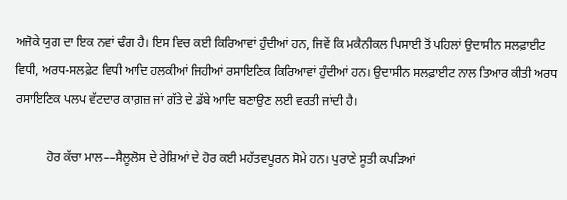ਅਜੋਕੇ ਯੁਗ ਦਾ ਇਕ ਨਵਾਂ ਢੰਗ ਹੈ। ਇਸ ਵਿਚ ਕਈ ਕਿਰਿਆਵਾਂ ਹੁੰਦੀਆਂ ਹਨ, ਜਿਵੇਂ ਕਿ ਮਕੈਨੀਕਲ ਪਿਸਾਈ ਤੋਂ ਪਹਿਲਾਂ ਉਦਾਸੀਨ ਸਲਫ਼ਾਈਟ ਵਿਧੀ, ਅਰਧ-ਸਲਫ਼ੇਟ ਵਿਧੀ ਆਦਿ ਹਲਕੀਆਂ ਜਿਹੀਆਂ ਰਸਾਇਣਿਕ ਕਿਰਿਆਵਾਂ ਹੁੰਦੀਆਂ ਹਨ। ਉਦਾਸੀਨ ਸਲਫ਼ਾਈਟ ਨਾਲ ਤਿਆਰ ਕੀਤੀ ਅਰਧ ਰਸਾਇਣਿਕ ਪਲਪ ਵੱਟਦਾਰ ਕਾਗ਼ਜ਼ ਜਾਂ ਗੱਤੇ ਦੇ ਡੱਬੇ ਆਦਿ ਬਣਾਉਣ ਲਈ ਵਰਤੀ ਜਾਂਦੀ ਹੈ।

          ਹੋਰ ਕੱਚਾ ਮਾਲ––ਸੈਲੂਲੋਸ ਦੇ ਰੇਸ਼ਿਆਂ ਦੇ ਹੋਰ ਕਈ ਮਹੱਤਵਪੂਰਨ ਸੋਮੇ ਹਨ। ਪੁਰਾਣੇ ਸੂਤੀ ਕਪੜਿਆਂ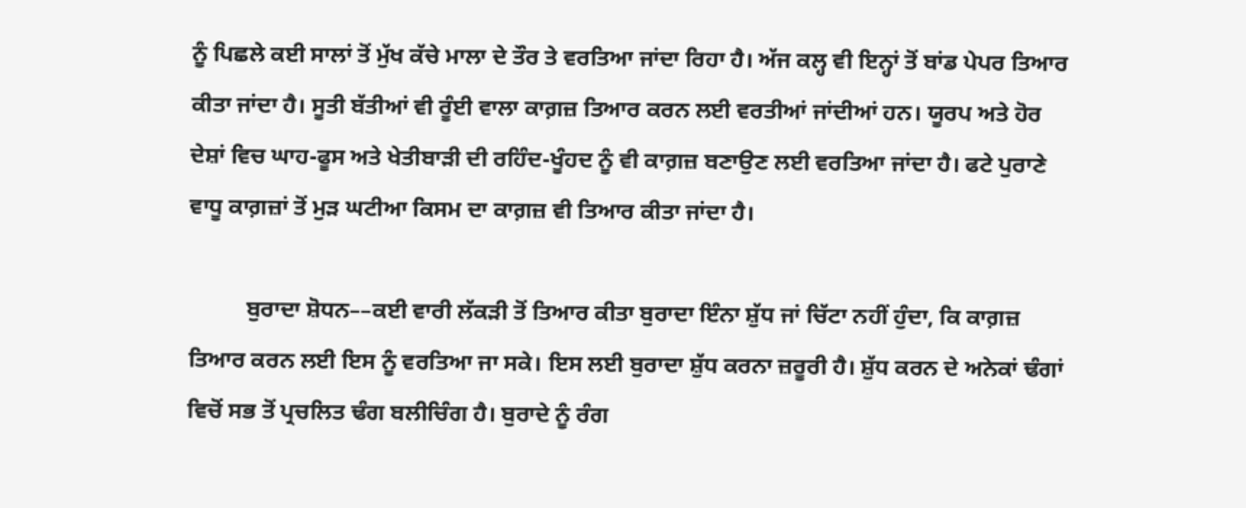ਨੂੰ ਪਿਛਲੇ ਕਈ ਸਾਲਾਂ ਤੋਂ ਮੁੱਖ ਕੱਚੇ ਮਾਲਾ ਦੇ ਤੌਰ ਤੇ ਵਰਤਿਆ ਜਾਂਦਾ ਰਿਹਾ ਹੈ। ਅੱਜ ਕਲ੍ਹ ਵੀ ਇਨ੍ਹਾਂ ਤੋਂ ਬਾਂਡ ਪੇਪਰ ਤਿਆਰ ਕੀਤਾ ਜਾਂਦਾ ਹੈ। ਸੂਤੀ ਬੱਤੀਆਂ ਵੀ ਰੂੰਈ ਵਾਲਾ ਕਾਗ਼ਜ਼ ਤਿਆਰ ਕਰਨ ਲਈ ਵਰਤੀਆਂ ਜਾਂਦੀਆਂ ਹਨ। ਯੂਰਪ ਅਤੇ ਹੋਰ ਦੇਸ਼ਾਂ ਵਿਚ ਘਾਹ-ਫੂਸ ਅਤੇ ਖੇਤੀਬਾੜੀ ਦੀ ਰਹਿੰਦ-ਖੂੰਹਦ ਨੂੰ ਵੀ ਕਾਗ਼ਜ਼ ਬਣਾਉਣ ਲਈ ਵਰਤਿਆ ਜਾਂਦਾ ਹੈ। ਫਟੇ ਪੁਰਾਣੇ ਵਾਧੂ ਕਾਗ਼ਜ਼ਾਂ ਤੋਂ ਮੁੜ ਘਟੀਆ ਕਿਸਮ ਦਾ ਕਾਗ਼ਜ਼ ਵੀ ਤਿਆਰ ਕੀਤਾ ਜਾਂਦਾ ਹੈ।

          ਬੁਰਾਦਾ ਸ਼ੋਧਨ––ਕਈ ਵਾਰੀ ਲੱਕੜੀ ਤੋਂ ਤਿਆਰ ਕੀਤਾ ਬੁਰਾਦਾ ਇੰਨਾ ਸ਼ੁੱਧ ਜਾਂ ਚਿੱਟਾ ਨਹੀਂ ਹੁੰਦਾ, ਕਿ ਕਾਗ਼ਜ਼ ਤਿਆਰ ਕਰਨ ਲਈ ਇਸ ਨੂੰ ਵਰਤਿਆ ਜਾ ਸਕੇ। ਇਸ ਲਈ ਬੁਰਾਦਾ ਸ਼ੁੱਧ ਕਰਨਾ ਜ਼ਰੂਰੀ ਹੈ। ਸ਼ੁੱਧ ਕਰਨ ਦੇ ਅਨੇਕਾਂ ਢੰਗਾਂ ਵਿਚੋਂ ਸਭ ਤੋਂ ਪ੍ਰਚਲਿਤ ਢੰਗ ਬਲੀਚਿੰਗ ਹੈ। ਬੁਰਾਦੇ ਨੂੰ ਰੰਗ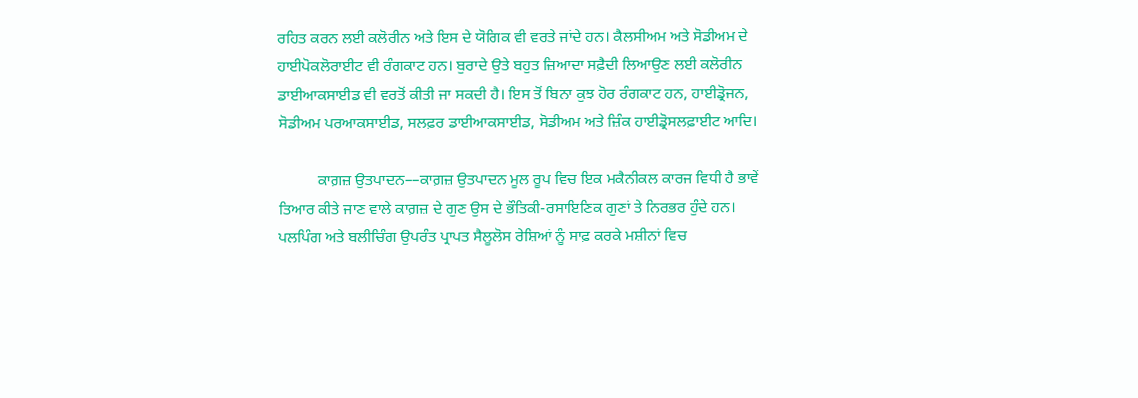ਰਹਿਤ ਕਰਨ ਲਈ ਕਲੋਰੀਨ ਅਤੇ ਇਸ ਦੇ ਯੋਗਿਕ ਵੀ ਵਰਤੇ ਜਾਂਦੇ ਹਨ। ਕੈਲਸੀਅਮ ਅਤੇ ਸੋਡੀਅਮ ਦੇ ਹਾਈਪੋਕਲੋਰਾਈਟ ਵੀ ਰੰਗਕਾਟ ਹਨ। ਬੁਰਾਦੇ ਉਤੇ ਬਹੁਤ ਜ਼ਿਆਦਾ ਸਫ਼ੈਦੀ ਲਿਆਉਣ ਲਈ ਕਲੋਰੀਨ ਡਾਈਆਕਸਾਈਡ ਵੀ ਵਰਤੋਂ ਕੀਤੀ ਜਾ ਸਕਦੀ ਹੈ। ਇਸ ਤੋਂ ਬਿਨਾ ਕੁਝ ਹੋਰ ਰੰਗਕਾਟ ਹਨ, ਹਾਈਡ੍ਰੋਜਨ, ਸੋਡੀਅਮ ਪਰਆਕਸਾਈਡ, ਸਲਫ਼ਰ ਡਾਈਆਕਸਾਈਡ, ਸੋਡੀਅਮ ਅਤੇ ਜ਼ਿੰਕ ਹਾਈਡ੍ਰੋਸਲਫ਼ਾਈਟ ਆਦਿ।

          ਕਾਗ਼ਜ਼ ਉਤਪਾਦਨ––ਕਾਗ਼ਜ਼ ਉਤਪਾਦਨ ਮੂਲ ਰੂਪ ਵਿਚ ਇਕ ਮਕੈਨੀਕਲ ਕਾਰਜ ਵਿਧੀ ਹੈ ਭਾਵੇਂ ਤਿਆਰ ਕੀਤੇ ਜਾਣ ਵਾਲੇ ਕਾਗ਼ਜ਼ ਦੇ ਗੁਣ ਉਸ ਦੇ ਭੌਤਿਕੀ-ਰਸਾਇਣਿਕ ਗੁਣਾਂ ਤੇ ਨਿਰਭਰ ਹੁੰਦੇ ਹਨ। ਪਲਪਿੰਗ ਅਤੇ ਬਲੀਚਿੰਗ ਉਪਰੰਤ ਪ੍ਰਾਪਤ ਸੈਲੂਲੋਸ ਰੇਸ਼ਿਆਂ ਨੂੰ ਸਾਫ਼ ਕਰਕੇ ਮਸ਼ੀਨਾਂ ਵਿਚ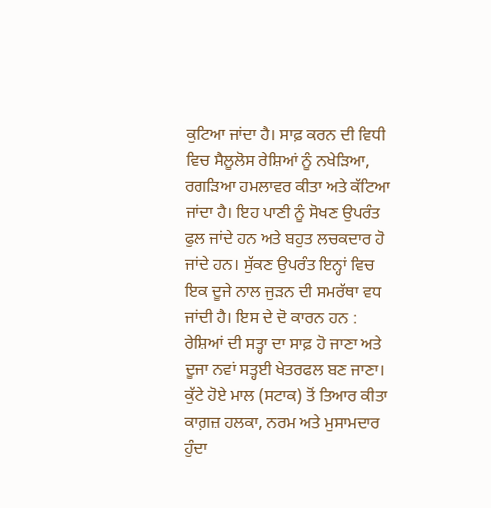ਕੁਟਿਆ ਜਾਂਦਾ ਹੈ। ਸਾਫ਼ ਕਰਨ ਦੀ ਵਿਧੀ ਵਿਚ ਸੈਲੂਲੋਸ ਰੇਸ਼ਿਆਂ ਨੂੰ ਨਖੇੜਿਆ, ਰਗੜਿਆ ਹਮਲਾਵਰ ਕੀਤਾ ਅਤੇ ਕੱਟਿਆ ਜਾਂਦਾ ਹੈ। ਇਹ ਪਾਣੀ ਨੂੰ ਸੋਖਣ ਉਪਰੰਤ ਫੁਲ ਜਾਂਦੇ ਹਨ ਅਤੇ ਬਹੁਤ ਲਚਕਦਾਰ ਹੋ ਜਾਂਦੇ ਹਨ। ਸੁੱਕਣ ਉਪਰੰਤ ਇਨ੍ਹਾਂ ਵਿਚ ਇਕ ਦੂਜੇ ਨਾਲ ਜੁੜਨ ਦੀ ਸਮਰੱਥਾ ਵਧ ਜਾਂਦੀ ਹੈ। ਇਸ ਦੇ ਦੋ ਕਾਰਨ ਹਨ : ਰੇਸ਼ਿਆਂ ਦੀ ਸਤ੍ਹਾ ਦਾ ਸਾਫ਼ ਹੋ ਜਾਣਾ ਅਤੇ ਦੂਜਾ ਨਵਾਂ ਸਤ੍ਹਈ ਖੇਤਰਫਲ ਬਣ ਜਾਣਾ। ਕੁੱਟੇ ਹੋਏ ਮਾਲ (ਸਟਾਕ) ਤੋਂ ਤਿਆਰ ਕੀਤਾ ਕਾਗ਼ਜ਼ ਹਲਕਾ, ਨਰਮ ਅਤੇ ਮੁਸਾਮਦਾਰ ਹੁੰਦਾ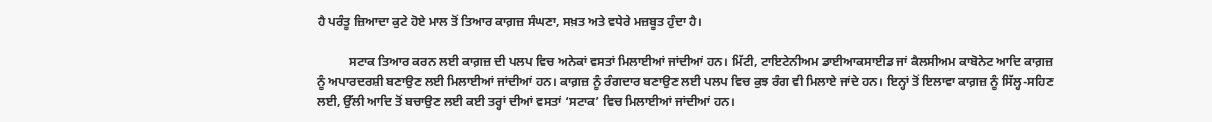ਹੈ ਪਰੰਤੂ ਜ਼ਿਆਦਾ ਕੁਟੇ ਹੋਏ ਮਾਲ ਤੋਂ ਤਿਆਰ ਕਾਗ਼ਜ਼ ਸੰਘਣਾ, ਸਖ਼ਤ ਅਤੇ ਵਧੇਰੇ ਮਜ਼ਬੂਤ ਹੁੰਦਾ ਹੈ।

          ਸਟਾਕ ਤਿਆਰ ਕਰਨ ਲਈ ਕਾਗ਼ਜ਼ ਦੀ ਪਲਪ ਵਿਚ ਅਨੇਕਾਂ ਵਸਤਾਂ ਮਿਲਾਈਆਂ ਜਾਂਦੀਆਂ ਹਨ। ਮਿੱਟੀ, ਟਾਇਟੇਨੀਅਮ ਡਾਈਆਕਸਾਈਡ ਜਾਂ ਕੈਲਸੀਅਮ ਕਾਬੋਨੇਟ ਆਦਿ ਕਾਗ਼ਜ਼ ਨੂੰ ਅਪਾਰਦਰਸ਼ੀ ਬਣਾਉਣ ਲਈ ਮਿਲਾਈਆਂ ਜਾਂਦੀਆਂ ਹਨ। ਕਾਗ਼ਜ਼ ਨੂੰ ਰੰਗਦਾਰ ਬਣਾਉਣ ਲਈ ਪਲਪ ਵਿਚ ਕੁਝ ਰੰਗ ਵੀ ਮਿਲਾਏ ਜਾਂਦੇ ਹਨ। ਇਨ੍ਹਾਂ ਤੋਂ ਇਲਾਵਾ ਕਾਗ਼ਜ਼ ਨੂੰ ਸਿੱਲ੍ਹ-ਸਹਿਣ ਲਈ, ਉੱਲੀ ਆਦਿ ਤੋਂ ਬਚਾਉਣ ਲਈ ਕਈ ਤਰ੍ਹਾਂ ਦੀਆਂ ਵਸਤਾਂ ‘ਸਟਾਕ’ ਵਿਚ ਮਿਲਾਈਆਂ ਜਾਂਦੀਆਂ ਹਨ।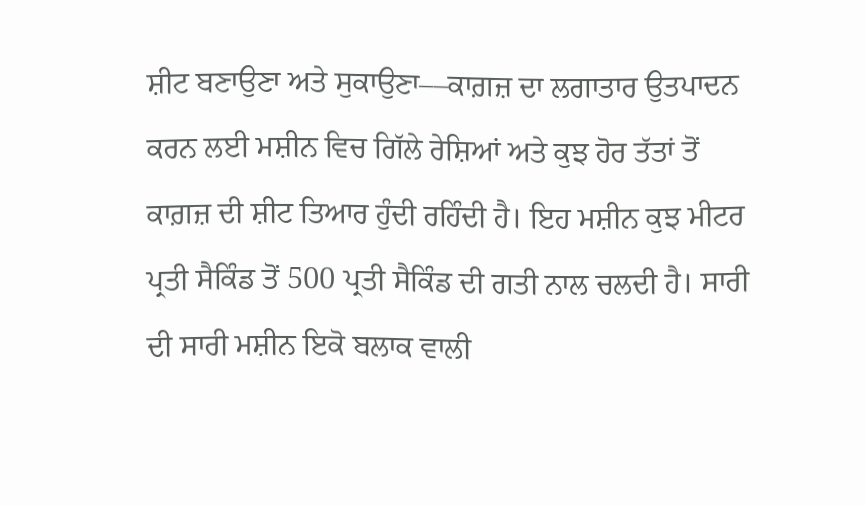ਸ਼ੀਟ ਬਣਾਉਣਾ ਅਤੇ ਸੁਕਾਉਣਾ––ਕਾਗ਼ਜ਼ ਦਾ ਲਗਾਤਾਰ ਉਤਪਾਦਨ ਕਰਨ ਲਈ ਮਸ਼ੀਨ ਵਿਚ ਗਿੱਲੇ ਰੇਸ਼ਿਆਂ ਅਤੇ ਕੁਝ ਹੋਰ ਤੱਤਾਂ ਤੋਂ ਕਾਗ਼ਜ਼ ਦੀ ਸ਼ੀਟ ਤਿਆਰ ਹੁੰਦੀ ਰਹਿੰਦੀ ਹੈ। ਇਹ ਮਸ਼ੀਨ ਕੁਝ ਮੀਟਰ ਪ੍ਰਤੀ ਸੈਕਿੰਡ ਤੋਂ 500 ਪ੍ਰਤੀ ਸੈਕਿੰਡ ਦੀ ਗਤੀ ਨਾਲ ਚਲਦੀ ਹੈ। ਸਾਰੀ ਦੀ ਸਾਰੀ ਮਸ਼ੀਨ ਇਕੋ ਬਲਾਕ ਵਾਲੀ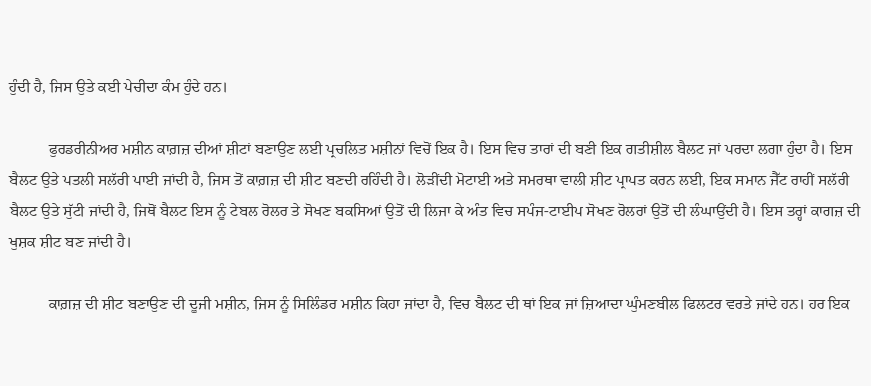ਹੁੰਦੀ ਹੈ, ਜਿਸ ਉਤੇ ਕਈ ਪੇਚੀਦਾ ਕੰਮ ਹੁੰਦੇ ਹਨ।

          ਫੁਰਡਰੀਨੀਅਰ ਮਸ਼ੀਨ ਕਾਗ਼ਜ਼ ਦੀਆਂ ਸ਼ੀਟਾਂ ਬਣਾਉਣ ਲਈ ਪ੍ਰਚਲਿਤ ਮਸ਼ੀਨਾਂ ਵਿਚੋਂ ਇਕ ਹੈ। ਇਸ ਵਿਚ ਤਾਰਾਂ ਦੀ ਬਣੀ ਇਕ ਗਤੀਸ਼ੀਲ ਬੈਲਟ ਜਾਂ ਪਰਦਾ ਲਗਾ ਹੁੰਦਾ ਹੈ। ਇਸ ਬੈਲਟ ਉਤੇ ਪਤਲੀ ਸਲੱਰੀ ਪਾਈ ਜਾਂਦੀ ਹੈ, ਜਿਸ ਤੋਂ ਕਾਗ਼ਜ਼ ਦੀ ਸ਼ੀਟ ਬਣਦੀ ਰਹਿੰਦੀ ਹੈ। ਲੋੜੀਂਦੀ ਮੋਟਾਈ ਅਤੇ ਸਮਰਥਾ ਵਾਲੀ ਸ਼ੀਟ ਪ੍ਰਾਪਤ ਕਰਨ ਲਈ, ਇਕ ਸਮਾਨ ਜੈੱਟ ਰਾਹੀਂ ਸਲੱਰੀ ਬੈਲਟ ਉਤੇ ਸੁੱਟੀ ਜਾਂਦੀ ਹੈ, ਜਿਥੋਂ ਬੈਲਟ ਇਸ ਨੂੰ ਟੇਬਲ ਰੋਲਰ ਤੇ ਸੋਖਣ ਬਕਸਿਆਂ ਉਤੋਂ ਦੀ ਲਿਜਾ ਕੇ ਅੰਤ ਵਿਚ ਸਪੰਜ-ਟਾਈਪ ਸੋਖਣ ਰੋਲਰਾਂ ਉਤੋਂ ਦੀ ਲੰਘਾਉਂਦੀ ਹੈ। ਇਸ ਤਰ੍ਹਾਂ ਕਾਗਜ਼ ਦੀ ਖੁਸ਼ਕ ਸ਼ੀਟ ਬਣ ਜਾਂਦੀ ਹੈ।

          ਕਾਗ਼ਜ਼ ਦੀ ਸ਼ੀਟ ਬਣਾਉਣ ਦੀ ਦੂਜੀ ਮਸ਼ੀਨ, ਜਿਸ ਨੂੰ ਸਿਲਿੰਡਰ ਮਸ਼ੀਨ ਕਿਹਾ ਜਾਂਦਾ ਹੈ, ਵਿਚ ਬੈਲਟ ਦੀ ਥਾਂ ਇਕ ਜਾਂ ਜ਼ਿਆਦਾ ਘੁੰਮਣਬੀਲ ਫਿਲਟਰ ਵਰਤੇ ਜਾਂਦੇ ਹਨ। ਹਰ ਇਕ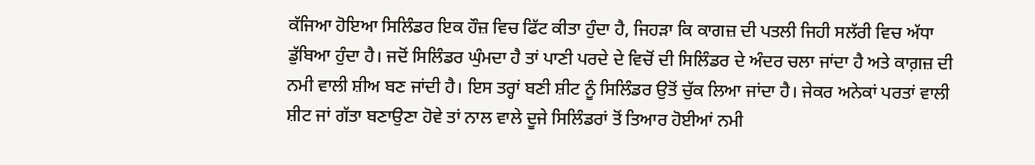ਕੱਜਿਆ ਹੋਇਆ ਸਿਲਿੰਡਰ ਇਕ ਹੌਜ਼ ਵਿਚ ਫਿੱਟ ਕੀਤਾ ਹੁੰਦਾ ਹੈ, ਜਿਹੜਾ ਕਿ ਕਾਗਜ਼ ਦੀ ਪਤਲੀ ਜਿਹੀ ਸਲੱਰੀ ਵਿਚ ਅੱਧਾ ਡੁੱਬਿਆ ਹੁੰਦਾ ਹੈ। ਜਦੋਂ ਸਿਲਿੰਡਰ ਘੁੰਮਦਾ ਹੈ ਤਾਂ ਪਾਣੀ ਪਰਦੇ ਦੇ ਵਿਚੋਂ ਦੀ ਸਿਲਿੰਡਰ ਦੇ ਅੰਦਰ ਚਲਾ ਜਾਂਦਾ ਹੈ ਅਤੇ ਕਾਗ਼ਜ਼ ਦੀ ਨਮੀ ਵਾਲੀ ਸ਼ੀਅ ਬਣ ਜਾਂਦੀ ਹੈ। ਇਸ ਤਰ੍ਹਾਂ ਬਣੀ ਸ਼ੀਟ ਨੂੰ ਸਿਲਿੰਡਰ ਉਤੋਂ ਚੁੱਕ ਲਿਆ ਜਾਂਦਾ ਹੈ। ਜੇਕਰ ਅਨੇਕਾਂ ਪਰਤਾਂ ਵਾਲੀ ਸ਼ੀਟ ਜਾਂ ਗੱਤਾ ਬਣਾਉਣਾ ਹੋਵੇ ਤਾਂ ਨਾਲ ਵਾਲੇ ਦੂਜੇ ਸਿਲਿੰਡਰਾਂ ਤੋਂ ਤਿਆਰ ਹੋਈਆਂ ਨਮੀ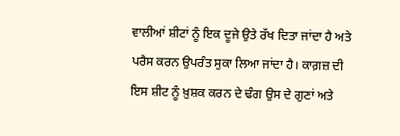ਵਾਲੀਆਂ ਸ਼ੀਟਾਂ ਨੂੰ ਇਕ ਦੂਜੇ ਉਤੇ ਰੱਖ ਦਿਤਾ ਜਾਂਦਾ ਹੈ ਅਤੇ ਪਰੈਸ ਕਰਨ ਉਪਰੰਤ ਸੁਕਾ ਲਿਆ ਜਾਂਦਾ ਹੈ। ਕਾਗ਼ਜ਼ ਦੀ ਇਸ ਸ਼ੀਟ ਨੂੰ ਖ਼ੁਸ਼ਕ ਕਰਨ ਦੇ ਢੰਗ ਉਸ ਦੇ ਗੁਣਾਂ ਅਤੇ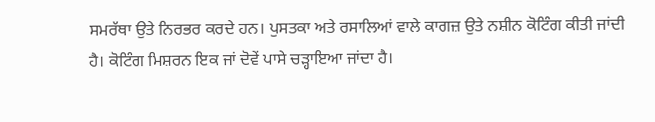ਸਮਰੱਥਾ ਉਤੇ ਨਿਰਭਰ ਕਰਦੇ ਹਨ। ਪੁਸਤਕਾ ਅਤੇ ਰਸਾਲਿਆਂ ਵਾਲੇ ਕਾਗਜ਼ ਉਤੇ ਨਸ਼ੀਨ ਕੋਟਿੰਗ ਕੀਤੀ ਜਾਂਦੀ ਹੈ। ਕੋਟਿੰਗ ਮਿਸ਼ਰਨ ਇਕ ਜਾਂ ਦੋਵੇਂ ਪਾਸੇ ਚੜ੍ਹਾਇਆ ਜਾਂਦਾ ਹੈ।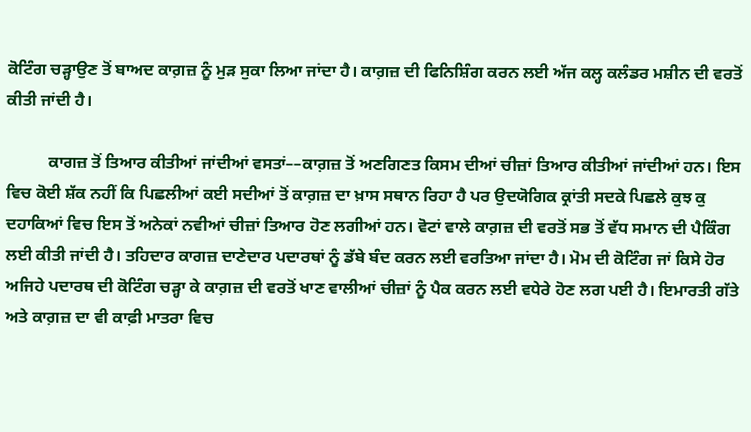ਕੋਟਿੰਗ ਚੜ੍ਹਾਉਣ ਤੋਂ ਬਾਅਦ ਕਾਗ਼ਜ਼ ਨੂੰ ਮੁੜ ਸੁਕਾ ਲਿਆ ਜਾਂਦਾ ਹੈ। ਕਾਗ਼ਜ਼ ਦੀ ਫਿਨਿਸ਼ਿੰਗ ਕਰਨ ਲਈ ਅੱਜ ਕਲ੍ਹ ਕਲੰਡਰ ਮਸ਼ੀਨ ਦੀ ਵਰਤੋਂ ਕੀਤੀ ਜਾਂਦੀ ਹੈ।

          ਕਾਗਜ਼ ਤੋਂ ਤਿਆਰ ਕੀਤੀਆਂ ਜਾਂਦੀਆਂ ਵਸਤਾਂ––ਕਾਗ਼ਜ਼ ਤੋਂ ਅਣਗਿਣਤ ਕਿਸਮ ਦੀਆਂ ਚੀਜ਼ਾਂ ਤਿਆਰ ਕੀਤੀਆਂ ਜਾਂਦੀਆਂ ਹਨ। ਇਸ ਵਿਚ ਕੋਈ ਸ਼ੱਕ ਨਹੀਂ ਕਿ ਪਿਛਲੀਆਂ ਕਈ ਸਦੀਆਂ ਤੋਂ ਕਾਗ਼ਜ਼ ਦਾ ਖ਼ਾਸ ਸਥਾਨ ਰਿਹਾ ਹੈ ਪਰ ਉਦਯੋਗਿਕ ਕ੍ਰਾਂਤੀ ਸਦਕੇ ਪਿਛਲੇ ਕੁਝ ਕੁ ਦਹਾਕਿਆਂ ਵਿਚ ਇਸ ਤੋਂ ਅਨੇਕਾਂ ਨਵੀਆਂ ਚੀਜ਼ਾਂ ਤਿਆਰ ਹੋਣ ਲਗੀਆਂ ਹਨ। ਵੋਟਾਂ ਵਾਲੇ ਕਾਗ਼ਜ਼ ਦੀ ਵਰਤੋਂ ਸਭ ਤੋਂ ਵੱਧ ਸਮਾਨ ਦੀ ਪੈਕਿੰਗ ਲਈ ਕੀਤੀ ਜਾਂਦੀ ਹੈ। ਤਹਿਦਾਰ ਕਾਗਜ਼ ਦਾਣੇਦਾਰ ਪਦਾਰਥਾਂ ਨੂੰ ਡੱਬੇ ਬੰਦ ਕਰਨ ਲਈ ਵਰਤਿਆ ਜਾਂਦਾ ਹੈ। ਮੋਮ ਦੀ ਕੋਟਿੰਗ ਜਾਂ ਕਿਸੇ ਹੋਰ ਅਜਿਹੇ ਪਦਾਰਥ ਦੀ ਕੋਟਿੰਗ ਚੜ੍ਹਾ ਕੇ ਕਾਗ਼ਜ਼ ਦੀ ਵਰਤੋਂ ਖਾਣ ਵਾਲੀਆਂ ਚੀਜ਼ਾਂ ਨੂੰ ਪੈਕ ਕਰਨ ਲਈ ਵਧੇਰੇ ਹੋਣ ਲਗ ਪਈ ਹੈ। ਇਮਾਰਤੀ ਗੱਤੇ ਅਤੇ ਕਾਗ਼ਜ਼ ਦਾ ਵੀ ਕਾਫ਼ੀ ਮਾਤਰਾ ਵਿਚ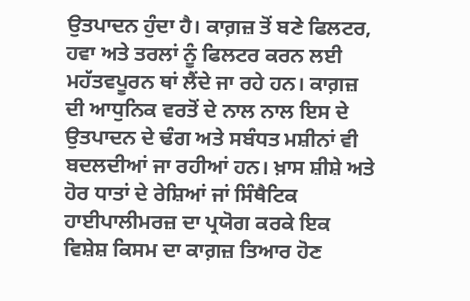ਉਤਪਾਦਨ ਹੁੰਦਾ ਹੈ। ਕਾਗ਼ਜ਼ ਤੋਂ ਬਣੇ ਫਿਲਟਰ, ਹਵਾ ਅਤੇ ਤਰਲਾਂ ਨੂੰ ਫਿਲਟਰ ਕਰਨ ਲਈ ਮਹੱਤਵਪੂਰਨ ਥਾਂ ਲੈਂਦੇ ਜਾ ਰਹੇ ਹਨ। ਕਾਗ਼ਜ਼ ਦੀ ਆਧੁਨਿਕ ਵਰਤੋਂ ਦੇ ਨਾਲ ਨਾਲ ਇਸ ਦੇ ਉਤਪਾਦਨ ਦੇ ਢੰਗ ਅਤੇ ਸਬੰਧਤ ਮਸ਼ੀਨਾਂ ਵੀ ਬਦਲਦੀਆਂ ਜਾ ਰਹੀਆਂ ਹਨ। ਖ਼ਾਸ ਸ਼ੀਸ਼ੇ ਅਤੇ ਹੋਰ ਧਾਤਾਂ ਦੇ ਰੇਸ਼ਿਆਂ ਜਾਂ ਸਿੰਥੈਟਿਕ ਹਾਈਪਾਲੀਮਰਜ਼ ਦਾ ਪ੍ਰਯੋਗ ਕਰਕੇ ਇਕ ਵਿਸ਼ੇਸ਼ ਕਿਸਮ ਦਾ ਕਾਗ਼ਜ਼ ਤਿਆਰ ਹੋਣ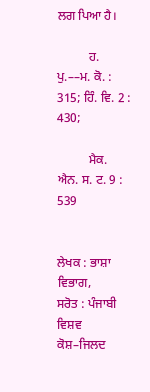ਲਗ ਪਿਆ ਹੈ।

          ਹ. ਪੁ.––ਮ. ਕੋ. : 315; ਹਿੰ. ਵਿ. 2 : 430;

          ਮੈਕ. ਐਨ. ਸ. ਟ. 9 : 539


ਲੇਖਕ : ਭਾਸ਼ਾ ਵਿਭਾਗ,
ਸਰੋਤ : ਪੰਜਾਬੀ ਵਿਸ਼ਵ ਕੋਸ਼–ਜਿਲਦ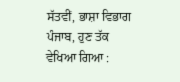ਸੱਤਵੀਂ, ਭਾਸ਼ਾ ਵਿਭਾਗ ਪੰਜਾਬ, ਹੁਣ ਤੱਕ ਵੇਖਿਆ ਗਿਆ :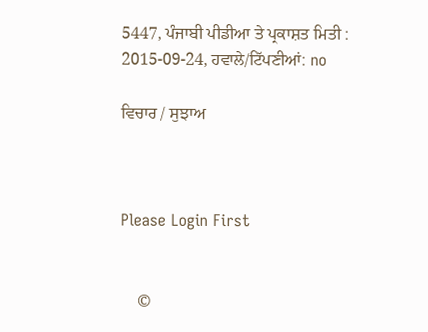5447, ਪੰਜਾਬੀ ਪੀਡੀਆ ਤੇ ਪ੍ਰਕਾਸ਼ਤ ਮਿਤੀ : 2015-09-24, ਹਵਾਲੇ/ਟਿੱਪਣੀਆਂ: no

ਵਿਚਾਰ / ਸੁਝਾਅ



Please Login First


    ©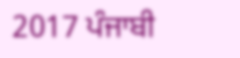2017 ਪੰਜਾਬੀ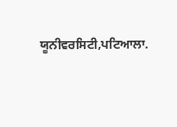ਯੂਨੀਵਰਸਿਟੀ,ਪਟਿਆਲਾ.